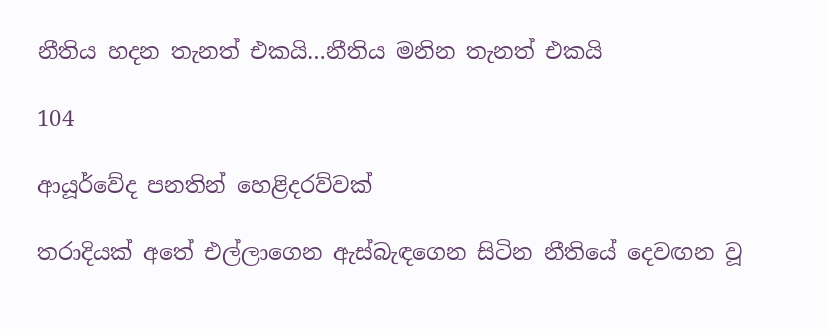නීතිය හදන තැනත් එකයි…නීතිය මනින තැනත් එකයි

104

ආයූර්වේද පනතින් හෙළිදරව්වක්

තරාදියක් අතේ එල්ලාගෙන ඇස්බැඳගෙන සිටින නීතියේ දෙවඟන වූ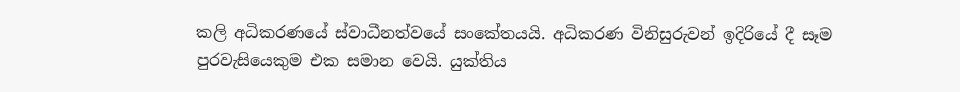කලි අධිකරණයේ ස්වාධීනත්වයේ සංකේතයයි. අධිකරණ විනිසුරුවන් ඉදිරියේ දී සෑම පුරවැසියෙකුම එක සමාන වෙයි. යුක්තිය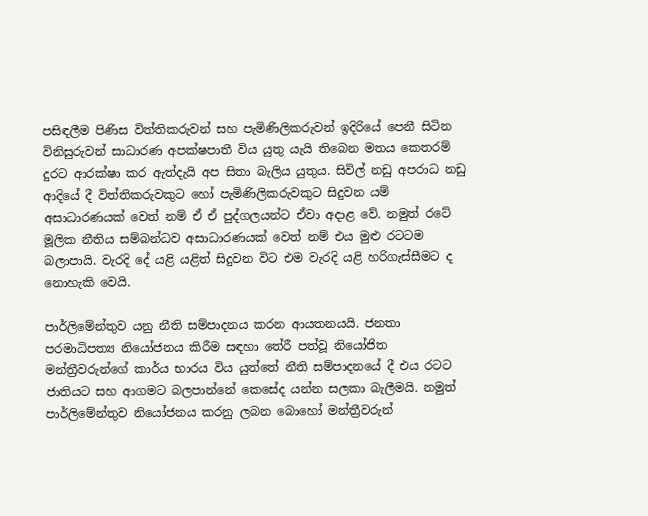පසිඳලීම පිණිස විත්තිකරුවන් සහ පැමිණිලිකරුවන් ඉදිරියේ පෙනී සිටින විනිසුරුවන් සාධාරණ අපක්ෂපාතී විය යුතු යැයි තිබෙන මතය කෙතරම් දුරට ආරක්ෂා කර ඇත්දැයි අප සිතා බැලිය යුතුය. සිවිල් නඩු අපරාධ නඩු ආදියේ දී විත්තිකරුවකුට හෝ පැමිණිලිකරුවකුට සිදුවන යම් අසාධාරණයක් වෙත් නම් ඒ ඒ පුද්ගලයන්ට ඒවා අදාළ වේ. නමුත් රටේ මූලික නීතිය සම්බන්ධව අසාධාරණයක් වෙත් නම් එය මුළු රටටම බලාපායි. වැරදි දේ යළි යළිත් සිදුවන විට එම වැරදි යළි හරිගැස්සීමට ද නොහැකි වෙයි.

පාර්ලිමේන්තුව යනු නීති සම්පාදනය කරන ආයතනයයි. ජනතා පරමාධිපත්‍ය නියෝජනය කිරීම සඳහා තේරී පත්වූ නියෝජිත මන්ත්‍රීවරුන්ගේ කාර්ය භාරය විය යුත්තේ නීති සම්පාදනයේ දී එය රටට ජාතියට සහ ආගමට බලපාන්නේ කෙසේද යන්න සලකා බැලීමයි. නමුත් පාර්ලිමේන්තුව නියෝජනය කරනු ලබන බොහෝ මන්ත්‍රීවරුන්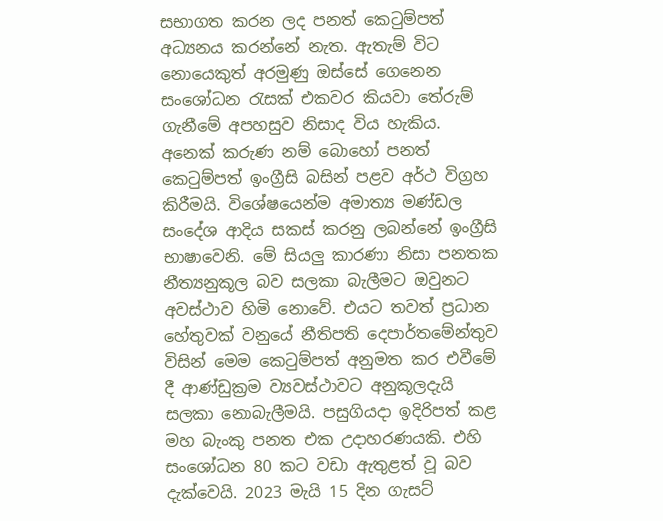සභාගත කරන ලද පනත් කෙටුම්පත් අධ්‍යනය කරන්නේ නැත. ඇතැම් විට නොයෙකුත් අරමුණු ඔස්සේ ගෙනෙන සංශෝධන රැසක් එකවර කියවා තේරුම් ගැනීමේ අපහසුව නිසාද විය හැකිය. අනෙක් කරුණ නම් බොහෝ පනත් කෙටුම්පත් ඉංග්‍රීසි බසින් පළව අර්ථ විග්‍රහ කිරීමයි. විශේෂයෙන්ම අමාත්‍ය මණ්ඩල සංදේශ ආදිය සකස් කරනු ලබන්නේ ඉංග්‍රීසි භාෂාවෙනි. මේ සියලු කාරණා නිසා පනතක නීත්‍යනුකූල බව සලකා බැලීමට ඔවුනට අවස්ථාව හිමි නොවේ. එයට තවත් ප්‍රධාන හේතුවක් වනුයේ නීතිපති දෙපාර්තමේන්තුව විසින් මෙම කෙටුම්පත් අනුමත කර එවීමේ දී ආණ්ඩුක්‍රම ව්‍යවස්ථාවට අනුකූලදැයි සලකා නොබැලීමයි. පසුගියදා ඉදිරිපත් කළ මහ බැංකු පනත එක උදාහරණයකි. එහි සංශෝධන 80 කට වඩා ඇතුළත් වූ බව දැක්වෙයි. 2023 මැයි 15 දින ගැසට්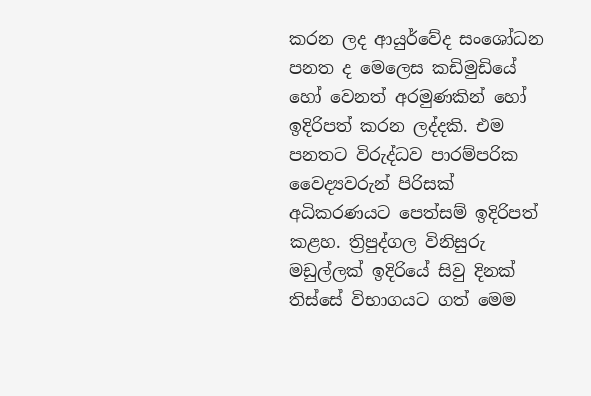කරන ලද ආයුර්වේද සංශෝධන පනත ද මෙලෙස කඩිමුඩියේ හෝ වෙනත් අරමුණකින් හෝ ඉදිරිපත් කරන ලද්දකි. එම පනතට විරුද්ධව පාරම්පරික වෛද්‍යවරුන් පිරිසක් අධිකරණයට පෙත්සම් ඉදිරිපත් කළහ. ත්‍රිපුද්ගල විනිසුරු මඩුල්ලක් ඉදිරියේ සිවු දිනක් තිස්සේ විභාගයට ගත් මෙම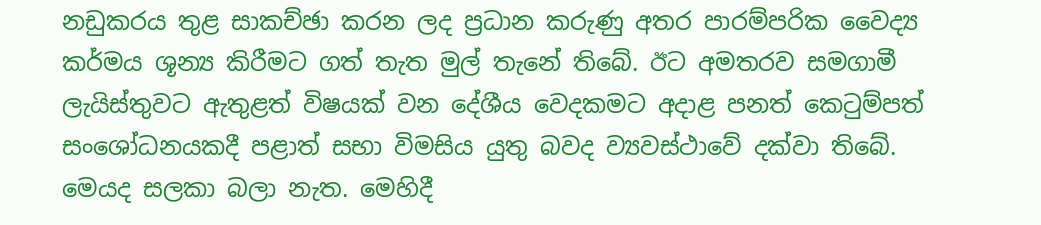නඩුකරය තුළ සාකච්ඡා කරන ලද ප්‍රධාන කරුණු අතර පාරම්පරික වෛද්‍ය කර්මය ශූන්‍ය කිරීමට ගත් තැත මුල් තැනේ තිබේ. ඊට අමතරව සමගාමී ලැයිස්තුවට ඇතුළත් විෂයක් වන දේශීය වෙදකමට අදාළ පනත් කෙටුම්පත් සංශෝධනයකදී පළාත් සභා විමසිය යුතු බවද ව්‍යවස්ථාවේ දක්වා තිබේ. මෙයද සලකා බලා නැත. මෙහිදී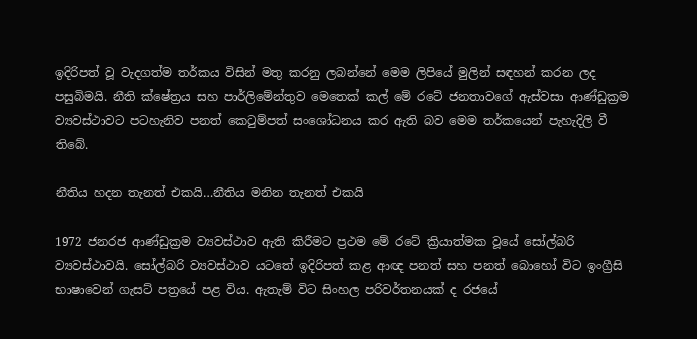ඉදිරිපත් වූ වැදගත්ම තර්කය විසින් මතු කරනු ලබන්නේ මෙම ලිපියේ මුලින් සඳහන් කරන ලද පසුබිමයි. නීති ක්ෂේත්‍රය සහ පාර්ලිමේන්තුව මෙතෙක් කල් මේ රටේ ජනතාවගේ ඇස්වසා ආණ්ඩුක්‍රම ව්‍යවස්ථාවට පටහැනිව පනත් කෙටුම්පත් සංශෝධනය කර ඇති බව මෙම තර්කයෙන් පැහැදිලි වී තිබේ.

නීතිය හදන තැනත් එකයි…නීතිය මනින තැනත් එකයි

1972 ජනරජ ආණ්ඩුක්‍රම ව්‍යවස්ථාව ඇති කිරීමට ප්‍රථම මේ රටේ ක්‍රියාත්මක වූයේ සෝල්බරි ව්‍යවස්ථාවයි. සෝල්බරි ව්‍යවස්ථාව යටතේ ඉදිරිපත් කළ ආඥ පනත් සහ පනත් බොහෝ විට ඉංග්‍රීසි භාෂාවෙන් ගැසට් පත්‍රයේ පළ විය. ඇතැම් විට සිංහල පරිවර්තනයක් ද රජයේ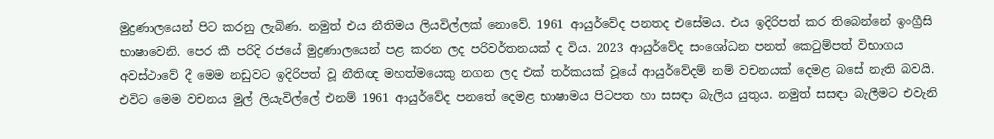මුද්‍රණාලයෙන් පිට කරනු ලැබිණ. නමුත් එය නීතිමය ලියවිල්ලක් නොවේ. 1961 ආයුර්වේද පනතද එසේමය. එය ඉදිරිපත් කර තිබෙන්නේ ඉංග්‍රීසි භාෂාවෙනි. පෙර කී පරිදි රජයේ මුද්‍රණාලයෙන් පළ කරන ලද පරිවර්තනයක් ද විය. 2023 ආයුර්වේද සංශෝධන පනත් කෙටුම්පත් විභාගය අවස්ථාවේ දී මෙම නඩුවට ඉදිරිපත් වූ නීතිඥ මහත්මයෙකු නගන ලද එක් තර්කයක් වූයේ ආයුර්වේදම් නම් වචනයක් දෙමළ බසේ නැති බවයි. එවිට මෙම වචනය මුල් ලියැවිල්ලේ එනම් 1961 ආයුර්වේද පනතේ දෙමළ භාෂාමය පිටපත හා සසඳා බැලිය යුතුය. නමුත් සසඳා බැලීමට එවැනි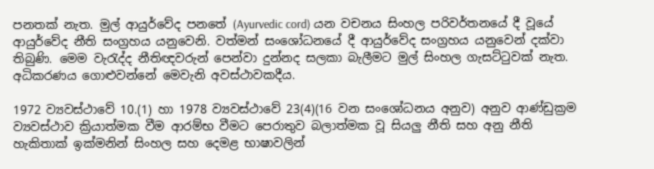පනතක් නැත. මුල් ආයුර්වේද පනතේ (Ayurvedic cord) යන වචනය සිංහල පරිවර්තනයේ දී වූයේ ආයුර්වේද නීති සංග්‍රහය යනුවෙනි. වත්මන් සංශෝධනයේ දී ආයුර්වේද සංග්‍රහය යනුවෙන් දක්වා තිබුණි. මෙම වැරැද්ද නීතිඥවරුන් පෙන්වා දුන්නද සලකා බැලීමට මුල් සිංහල ගැසට්ටුවක් නැත. අධිකරණය ගොළුවන්නේ මෙවැනි අවස්ථාවකදීය.

1972 ව්‍යවස්ථාවේ 10.(1) හා 1978 ව්‍යවස්ථාවේ 23(4)(16 වන සංශෝධනය අනුව) අනුව ආණ්ඩුක්‍රම ව්‍යවස්ථාව ක්‍රියාත්මක වීම ආරම්භ වීමට පෙරාතුව බලාත්මක වූ සියලු නීති සහ අනු නීති හැකිතාක් ඉක්මනින් සිංහල සහ දෙමළ භාෂාවලින්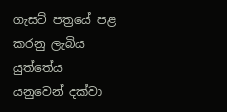ගැසට් පත්‍රයේ පළ කරනු ලැබිය යුත්තේය යනුවෙන් දක්වා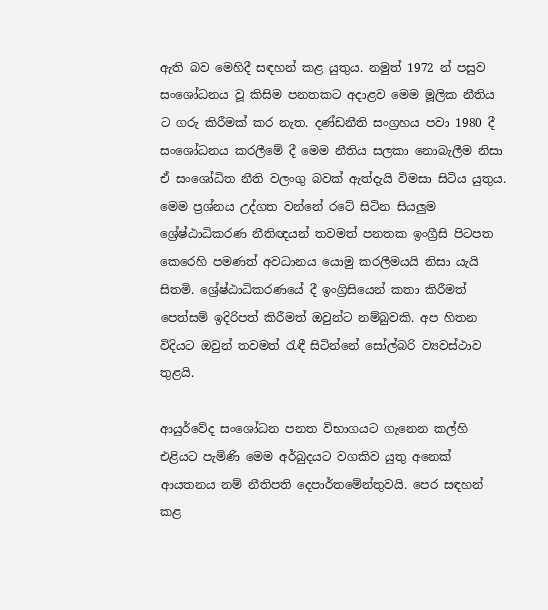ඇති බව මෙහිදී සඳහන් කළ යුතුය. නමුත් 1972 න් පසුව සංශෝධනය වූ කිසිම පනතකට අදාළව මෙම මූලික නීතිය ට ගරු කිරීමක් කර නැත. දණ්ඩනීති සංග්‍රහය පවා 1980 දී සංශෝධනය කරලීමේ දී මෙම නීතිය සලකා නොබැලීම නිසා ඒ සංශෝධිත නීති වලංගු බවක් ඇත්දැයි විමසා සිටිය යුතුය. මෙම ප්‍රශ්නය උද්ගත වන්නේ රටේ සිටින සියලුම ශ්‍රේෂ්ඨාධිකරණ නීතිඥයන් තවමත් පනතක ඉංග්‍රීසි පිටපත කෙරෙහි පමණත් අවධානය යොමු කරලීමයයි නිසා යැයි සිතමි. ශ්‍රේෂ්ඨාධිකරණයේ දී ඉංග්‍රිසියෙන් කතා කිරීමත් පෙත්සම් ඉදිරිපත් කිරීමත් ඔවුන්ට නම්බුවකි. අප හිතන විදියට ඔවුන් තවමත් රැඳී සිටින්නේ සෝල්බරි ව්‍යවස්ථාව තුළයි.

ආයුර්වේද සංශෝධන පනත විභාගයට ගැනෙන කල්හි එළියට පැමිණි මෙම අර්බුදයට වගකිව යුතු අනෙක් ආයතනය නම් නීතිපති දෙපාර්තමේන්තුවයි. පෙර සඳහන් කළ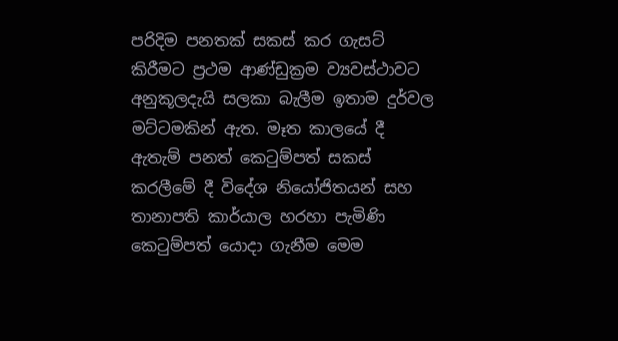පරිදිම පනතක් සකස් කර ගැසට් කිරීමට ප්‍රථම ආණ්ඩුක්‍රම ව්‍යවස්ථාවට අනුකූලදැයි සලකා බැලීම ඉතාම දුර්වල මට්ටමකින් ඇත. මෑත කාලයේ දී ඇතැම් පනත් කෙටුම්පත් සකස් කරලීමේ දී විදේශ නියෝජිතයන් සහ තානාපති කාර්යාල හරහා පැමිණි කෙටුම්පත් යොදා ගැනීම මෙම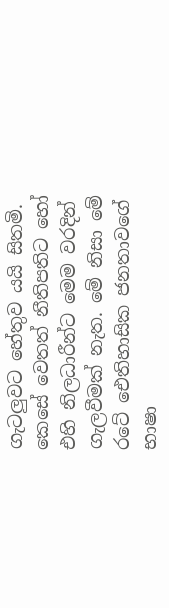ගැටලුවට හේතුව යයි සිතමි. කෙසේ වෙතත් නීතිපතිට හෝ එහි නිලධාරීන්ට මෙම වරදින් ගැලවීමක් නැත. මේ නිසා මේ රටේ ඓතිහාසික ජනතාවගේ භාෂා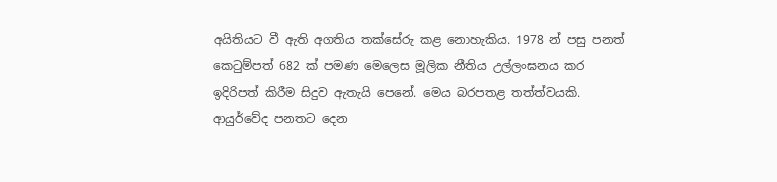අයිතියට වී ඇති අගතිය තක්සේරු කළ නොහැකිය. 1978 න් පසු පනත් කෙටුම්පත් 682 ක් පමණ මෙලෙස මූලික නීතිය උල්ලංඝනය කර ඉදිරිපත් කිරීම සිදුව ඇතැයි පෙනේ. මෙය බරපතළ තත්ත්වයකි. ආයුර්වේද පනතට දෙන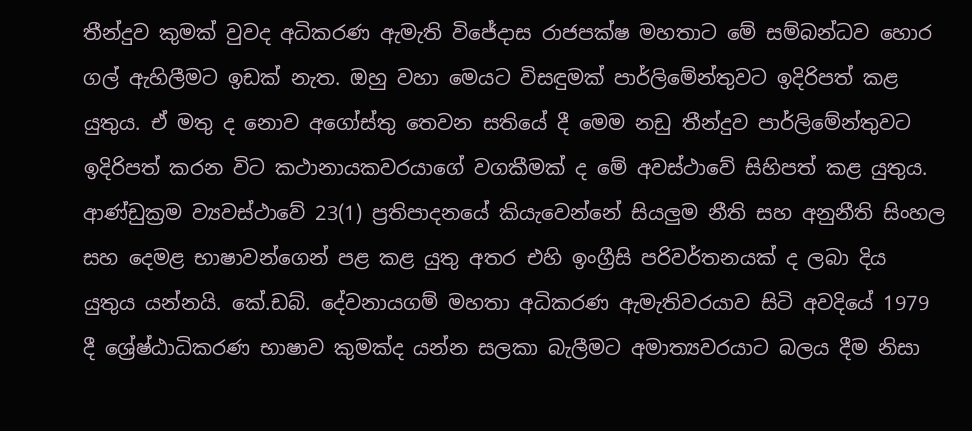තීන්දුව කුමක් වුවද අධිකරණ ඇමැති විජේදාස රාජපක්ෂ මහතාට මේ සම්බන්ධව හොර ගල් ඇහිලීමට ඉඩක් නැත. ඔහු වහා මෙයට විසඳුමක් පාර්ලිමේන්තුවට ඉදිරිපත් කළ යුතුය. ඒ මතු ද නොව අගෝස්තු තෙවන සතියේ දී මෙම නඩු තීන්දුව පාර්ලිමේන්තුවට ඉදිරිපත් කරන විට කථානායකවරයාගේ වගකීමක් ද මේ අවස්ථාවේ සිහිපත් කළ යුතුය. ආණ්ඩුක්‍රම ව්‍යවස්ථාවේ 23(1) ප්‍රතිපාදනයේ කියැවෙන්නේ සියලුම නීති සහ අනුනීති සිංහල සහ දෙමළ භාෂාවන්ගෙන් පළ කළ යුතු අතර එහි ඉංග්‍රීසි පරිවර්තනයක් ද ලබා දිය යුතුය යන්නයි. කේ.ඩබ්. දේවනායගම් මහතා අධිකරණ ඇමැතිවරයාව සිටි අවදියේ 1979 දී ශ්‍රේෂ්ඨාධිකරණ භාෂාව කුමක්ද යන්න සලකා බැලීමට අමාත්‍යවරයාට බලය දීම නිසා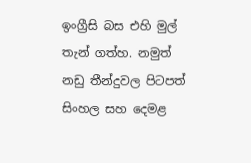ඉංග්‍රීසි බස එහි මුල් තැන් ගත්හ. නමුත් නඩු තීන්දුවල පිටපත් සිංහල සහ දෙමළ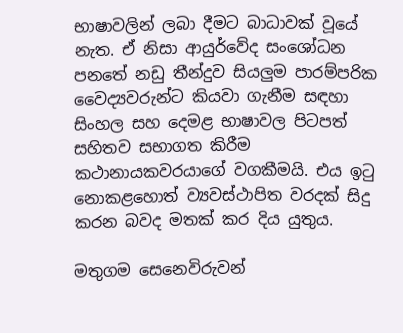භාෂාවලින් ලබා දීමට බාධාවක් වූයේ නැත. ඒ නිසා ආයුර්වේද සංශෝධන පනතේ නඩු තීන්දුව සියලුම පාරම්පරික වෛද්‍යවරුන්ට කියවා ගැනීම සඳහා සිංහල සහ දෙමළ භාෂාවල පිටපත් සහිතව සභාගත කිරීම කථානායකවරයාගේ වගකීමයි. එය ඉටු නොකළහොත් ව්‍යවස්ථාපිත වරදක් සිදු කරන බවද මතක් කර දිය යුතුය.

මතුගම සෙනෙවිරුවන්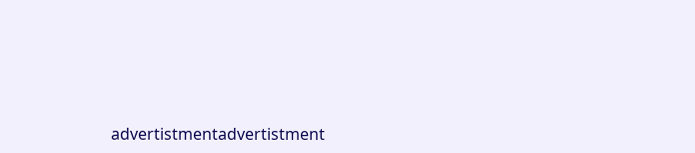advertistmentadvertistment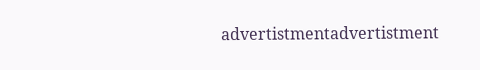advertistmentadvertistment